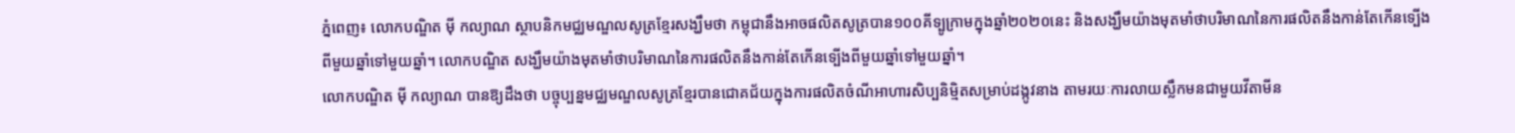ភ្នំពេញ៖ លោកបណ្ឌិត ម៉ី កល្យាណ ស្ថាបនិកមជ្ឈមណ្ឌលសូត្រខ្មែរសង្ឃឹមថា កម្ពុជានឹងអាចផលិតសូត្របាន១០០គីទ្បូក្រាមក្នុងឆ្នាំ២០២០នេះ និងសង្ឃឹមយ៉ាងមុតមាំថាបរិមាណនៃការផលិតនឹងកាន់តែកើនទ្បើងពីមួយឆ្នាំទៅមួយឆ្នាំ។ លោកបណ្ឌិត សង្ឃឹមយ៉ាងមុតមាំថាបរិមាណនៃការផលិតនឹងកាន់តែកើនទ្បើងពីមួយឆ្នាំទៅមួយឆ្នាំ។
លោកបណ្ឌិត ម៉ី កល្យាណ បានឱ្យដឹងថា បច្ចុប្បន្នមជ្ឈមណ្ឌលសូត្រខ្មែរបានជោគជ័យក្នុងការផលិតចំណីអាហារសិប្បនិម្មិតសម្រាប់ដង្កូវនាង តាមរយៈការលាយស្លឹកមនជាមួយវីតាមីន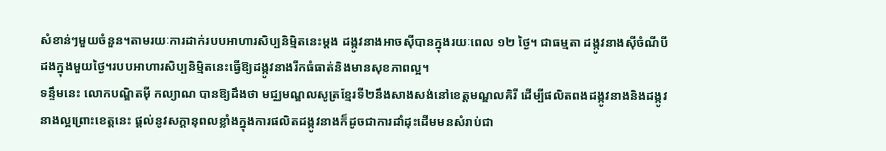សំខាន់ៗមួយចំនួន។តាមរយៈការដាក់របបអាហារសិប្បនិម្មិតនេះម្ដង ដង្កូវនាងអាចស៊ីបានក្នុងរយៈពេល ១២ ថ្ងៃ។ ជាធម្មតា ដង្កូវនាងស៊ីចំណីបីដងក្នុងមួយថ្ងៃ។របបអាហារសិប្បនិម្មិតនេះធ្វើឱ្យដង្កូវនាងរីកធំធាត់និងមានសុខភាពល្អ។
ទន្ទឹមនេះ លោកបណ្ឌិតម៉ី កល្យាណ បានឱ្យដឹងថា មជ្ឈមណ្ឌលសូត្រខ្មែរទី២នឹងសាងសង់នៅខេត្តមណ្ឌលគិរី ដើម្បីផលិតពងដង្កូវនាងនិងដង្កូវនាងល្អព្រោះខេត្តនេះ ផ្តល់នូវសក្តានុពលខ្លាំងក្នុងការផលិតដង្កូវនាងក៏ដូចជាការដាំដុះដើមមនសំរាប់ជា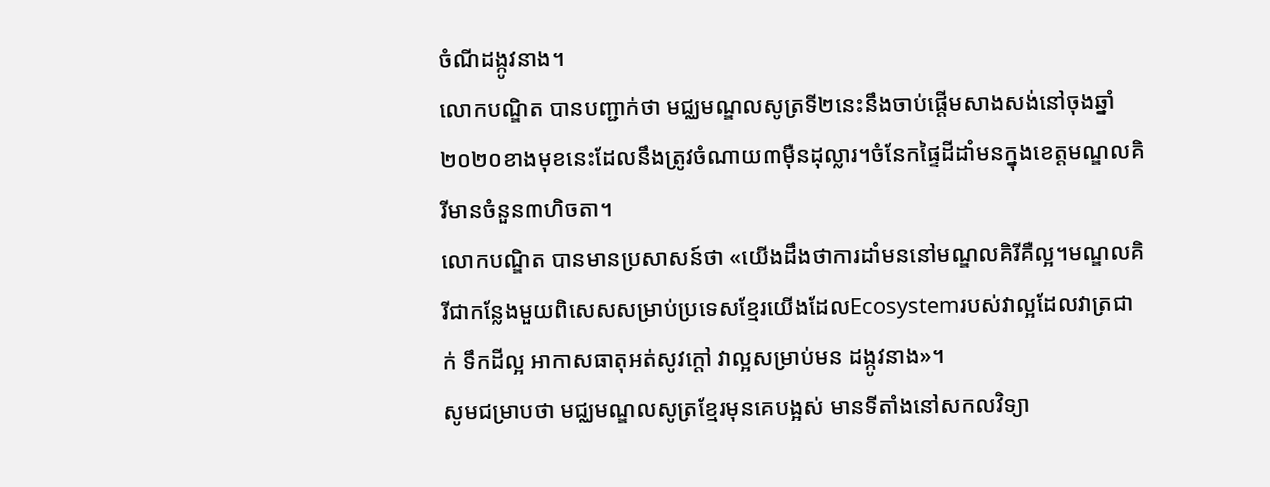ចំណីដង្កូវនាង។
លោកបណ្ឌិត បានបញ្ជាក់ថា មជ្ឈមណ្ឌលសូត្រទី២នេះនឹងចាប់ផ្តើមសាងសង់នៅចុងឆ្នាំ២០២០ខាងមុខនេះដែលនឹងត្រូវចំណាយ៣ម៉ឺនដុល្លារ។ចំនែកផ្ទៃដីដាំមនក្នុងខេត្តមណ្ឌលគិរីមានចំនួន៣ហិចតា។
លោកបណ្ឌិត បានមានប្រសាសន៍ថា «យើងដឹងថាការដាំមននៅមណ្ឌលគិរីគឺល្អ។មណ្ឌលគិរីជាកន្លែងមួយពិសេសសម្រាប់ប្រទេសខ្មែរយើងដែលEcosystemរបស់វាល្អដែលវាត្រជាក់ ទឹកដីល្អ អាកាសធាតុអត់សូវក្តៅ វាល្អសម្រាប់មន ដង្កូវនាង»។
សូមជម្រាបថា មជ្ឈមណ្ឌលសូត្រខ្មែរមុនគេបង្អស់ មានទីតាំងនៅសកលវិទ្យា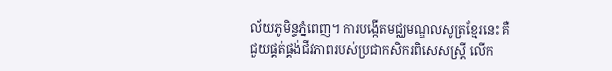ល័យភូមិន្ទភ្នំពេញ។ ការបង្កើតមជ្ឈមណ្ឌលសូត្រខ្មែរនេះ គឺជួយផ្គត់ផ្គង់ជីវភាពរបស់ប្រជាកសិករពិសេសស្ត្រី លើក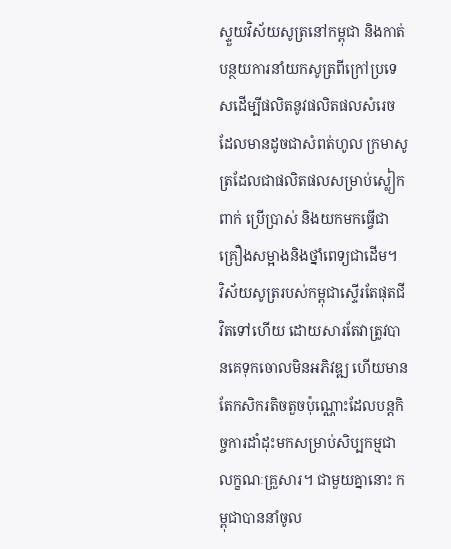ស្ទួយវិស័យសូត្រនៅកម្ពុជា និងកាត់បន្ថយការនាំយកសូត្រពីក្រៅប្រទេសដើម្បីផលិតនូវផលិតផលសំរេចដែលមានដូចជាសំពត់ហូល ក្រមាសូត្រដែលជាផលិតផលសម្រាប់ស្លៀកពាក់ ប្រើប្រាស់ និងយកមកធ្វើជាគ្រឿងសម្អាងនិងថ្នាំពេទ្យជាដើម។
វិស័យសូត្ររបស់កម្ពុជាស្ទើរតែផុតជីវិតទៅហើយ ដោយសារតែវាត្រូវបានគេទុកចោលមិនអភិវឌ្ឍ ហើយមានតែកសិករតិចតួចប៉ុណ្ណោះដែលបន្តកិច្ចការដាំដុះមកសម្រាប់សិប្បកម្មជាលក្ខណៈគ្រួសារ។ ជាមួយគ្នានោះ កម្ពុជាបាននាំចូល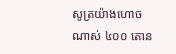សូត្រយ៉ាងហោចណាស់ ៤០០ តោន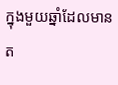ក្នុងមួយឆ្នាំដែលមានត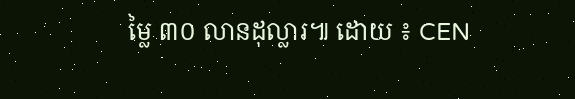ម្លៃ ៣០ លានដុល្លារ៕ ដោយ ៖ CEN